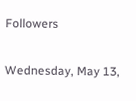Followers

Wednesday, May 13,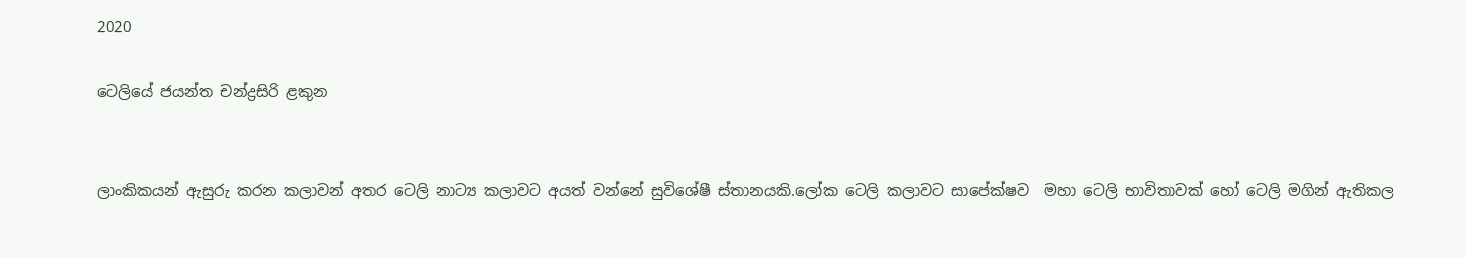2020

ටෙලියේ ජයන්ත චන්ද්‍රසිරි ළකුන


ලාංකිකයන් ඇසුරු කරන කලාවන් අතර ටෙලි නාට්‍ය කලාවට අයත් වන්නේ සුවිශේෂී ස්තානයකි.ලෝක ටෙලි කලාවට සාපේක්ෂව  මහා ටෙලි භාවිතාවක් හෝ ටෙලි මගින් ඇතිකල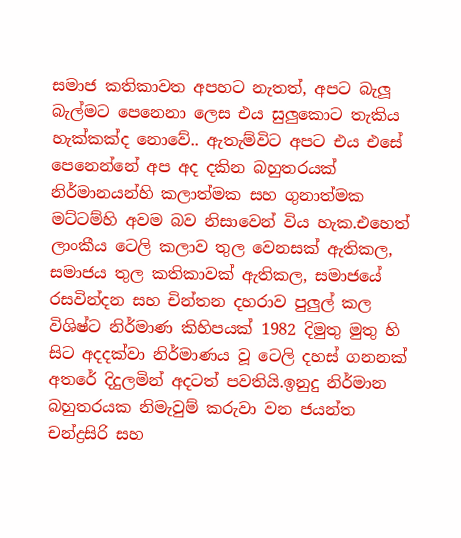සමාජ කතිකාවත අපහට නැතත්, අපට බැලූ බැල්මට පෙනෙනා ලෙස එය සුලුකොට තැකිය හැක්කක්ද නොවේ.. ඇතැම්විට අපට එය එසේ පෙනෙන්නේ අප අද දකින බහුතරයක් නිර්මානයන්හි කලාත්මක සහ ගුනාත්මක මට්ටම්හි අවම බව නිසාවෙන් විය හැක.එහෙත් ලාංකීය ටෙලි කලාව තුල වෙනසක් ඇතිකල, සමාජය තුල කතිකාවක් ඇතිකල, සමාජයේ රසවින්දන සහ චින්තන දහරාව පුලුල් කල විශිෂ්ට නිර්මාණ කිහිපයක් 1982 දිමුතු මුතු හි සිට අදදක්වා නිර්මාණය වූ ටෙලි දහස් ගනනක් අතරේ දිදුලමින් අදටත් පවතියි.ඉනුදු නිර්මාන බහුතරයක නිමැවුම් කරුවා වන ජයන්ත චන්ද්‍රසිරි සහ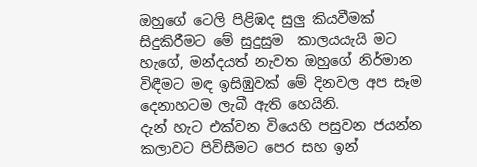ඔහුගේ ටෙලි පිළිඹද සුලු කියවීමක් සිදුකිරීමට මේ සුදුසුම  කාලයයැයි මට හැගේ, මන්දයත් නැවත ඔහුගේ නිර්මාන විඳීමට මඳ ඉසිඹුවක් මේ දිනවල අප සෑම දෙනාහටම ලැබී ඇති හෙයිනි.
දැන් හැට එක්වන වියෙහි පසුවන ජයන්න කලාවට පිවිසීමට පෙර සහ ඉන්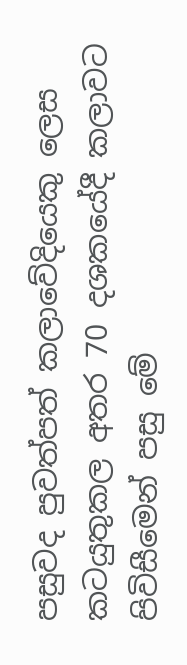පසුවද පුවත්පත් කලාවේදියෙකු ලෙස කටයුතුකල අතර 70 දශකයේදී කලාවට පිවිසීමෙන් පසු මේ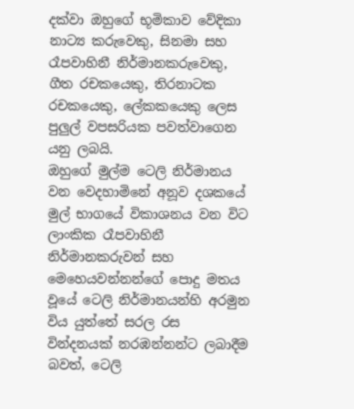දක්වා ඔහුගේ භූමිකාව වේදිකා නාට්‍ය කරුවෙකු, සිනමා සහ රෑපවාහිනී නිර්මානකරුවෙකු, ගීත රචකයෙකු, තිරනාටක රචකයෙකු, ලේකකයෙකු ලෙස පුලුල් වපසරියක පවත්වාගෙන යනු ලබයි.
ඔහුගේ මුල්ම ටෙලි නිර්මානය වන වෙදහාමිනේ අනූව දශකයේ මුල් භාගයේ විකාශනය වන විට ලාංකික රෑපවාහිනී නිර්මානකරුවන් සහ මෙහෙයවන්නන්ගේ පොදු මතය වූයේ ටෙලි නිර්මානයන්හි අරමුන විය යුත්තේ සරල රස වින්දනයක් නරඹන්නන්ට ලබාදීම බවත්, ටෙලි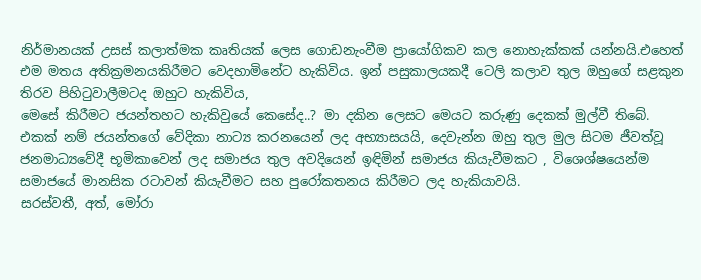නිර්මානයක් උසස් කලාත්මක කෘතියක් ලෙස ගොඩනැංවීම ප්‍රායෝගිකව කල නොහැක්කක් යන්නයි.එහෙත් එම මතය අතික්‍රමනයකිරීමට වෙදහාමිනේට හැකිවිය. ඉන් පසුකාලයකදී ටෙලි කලාව තුල ඔහුගේ සළකුන තිරව පිහිටුවාලීමටද ඔහුට හැකිවිය,
මෙසේ කිරීමට ජයන්තහට හැකිවුයේ කෙසේද..? මා දකින ලෙසට මෙයට කරුණු දෙකක් මුල්වී තිබේ. එකක් නම් ජයන්තගේ වේදිකා නාට්‍ය කරනයෙන් ලද අභ්‍යාසයයි, දෙවැන්න ඔහු තුල මුල සිටම ජීවත්වූ ජනමාධ්‍යවේදී භූමිකාවෙන් ලද සමාජය තුල අවදියෙන් ඉඳිමින් සමාජය කියැවීමකට , විශෙශ්ෂයෙන්ම සමාජයේ මානසික රටාවන් කියැවීමට සහ පුරෝකතනය කිරීමට ලද හැකියාවයි.
සරස්වතී, අත්, මෝරා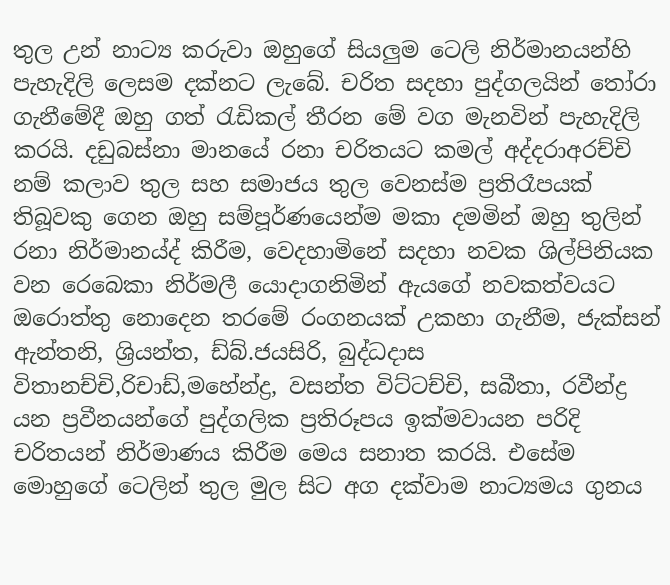තුල උන් නාට්‍ය කරුවා ඔහුගේ සියලුම ටෙලි නිර්මානයන්හි පැහැදිලි ලෙසම දක්නට ලැබේ. චරිත සදහා පුද්ගලයින් තෝරා ගැනීමේදී ඔහු ගත් රැඩිකල් තීරන මේ වග මැනවින් පැහැදිලි කරයි. දඩුබස්නා මානයේ රනා චරිතයට කමල් අද්දරාඅරච්චි නම් කලාව තුල සහ සමාජය තුල වෙනස්ම ප්‍රතිරෑපයක් තිබූවකු ගෙන ඔහු සම්පූර්ණයෙන්ම මකා දමමින් ඔහු තුලින් රනා නිර්මානය්ද් කිරීම, වෙදහාමිනේ සදහා නවක ශිල්පිනියක වන රෙබෙකා නිර්මලී යොදාගනිමින් ඇයගේ නවකත්වයට ඔරොත්තු නොදෙන තරමේ රංගනයක් උකහා ගැනීම, ජැක්සන් ඇන්තනි, ශ්‍රියන්ත, ඩ්බ්.ජයසිරි, බුද්ධදාස විතානච්චි,රිචාඩ්,මහේන්ද්‍ර, වසන්ත විට්ටච්චි, සබීතා, රවීන්ද්‍ර යන ප්‍රවීනයන්ගේ පුද්ගලික ප්‍රතිරූපය ඉක්මවායන පරිදි චරිතයන් නිර්මාණය කිරීම මෙය සනාත කරයි. එසේම මොහුගේ ටෙලින් තුල මුල සිට අග දක්වාම නාට්‍යමය ගුනය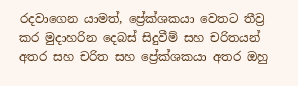රදවාගෙන යාමත්, ප්‍රේක්ශකයා වෙතට තීව්‍ර කර මුදාහරින දෙබස් සිදුවීම් සහ චරිතයන් අතර සහ චරිත සහ ප්‍රේක්ශකයා අතර ඔහු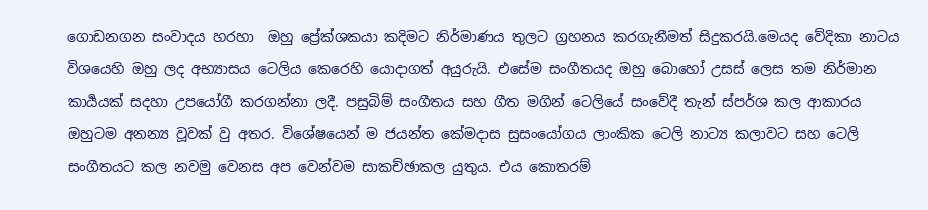ගොඩනගන සංවාදය හරහා  ඔහු ප්‍රේක්ශකයා කදිමට නිර්මාණය තුලට ග්‍රහනය කරගැනීමත් සිදුකරයි.මෙයද වේදිකා නාටය විශයෙහි ඔහු ලද අභ්‍යාසය ටෙලිය කෙරෙහි යොදාගත් අයුරුයි. එසේම සංගීතයද ඔහු බොහෝ උසස් ලෙස තම නිර්මාන කාර්‍යයක් සදහා උපයෝගී කරගන්නා ලදී. පසුබිම් සංගීතය සහ ගීත මගින් ටෙලියේ සංවේදී තැන් ස්පර්ශ කල ආකාරය ඔහුටම අනන්‍ය වූවක් වු අතර. විශේෂයෙන් ම ජයන්ත කේමදාස සුසංයෝගය ලාංකික ටෙලි නාට්‍ය කලාවට සහ ටෙලි සංගීතයට කල නවමු වෙනස අප වෙන්වම සාකච්ඡාකල යුතුය. එය කොතරම්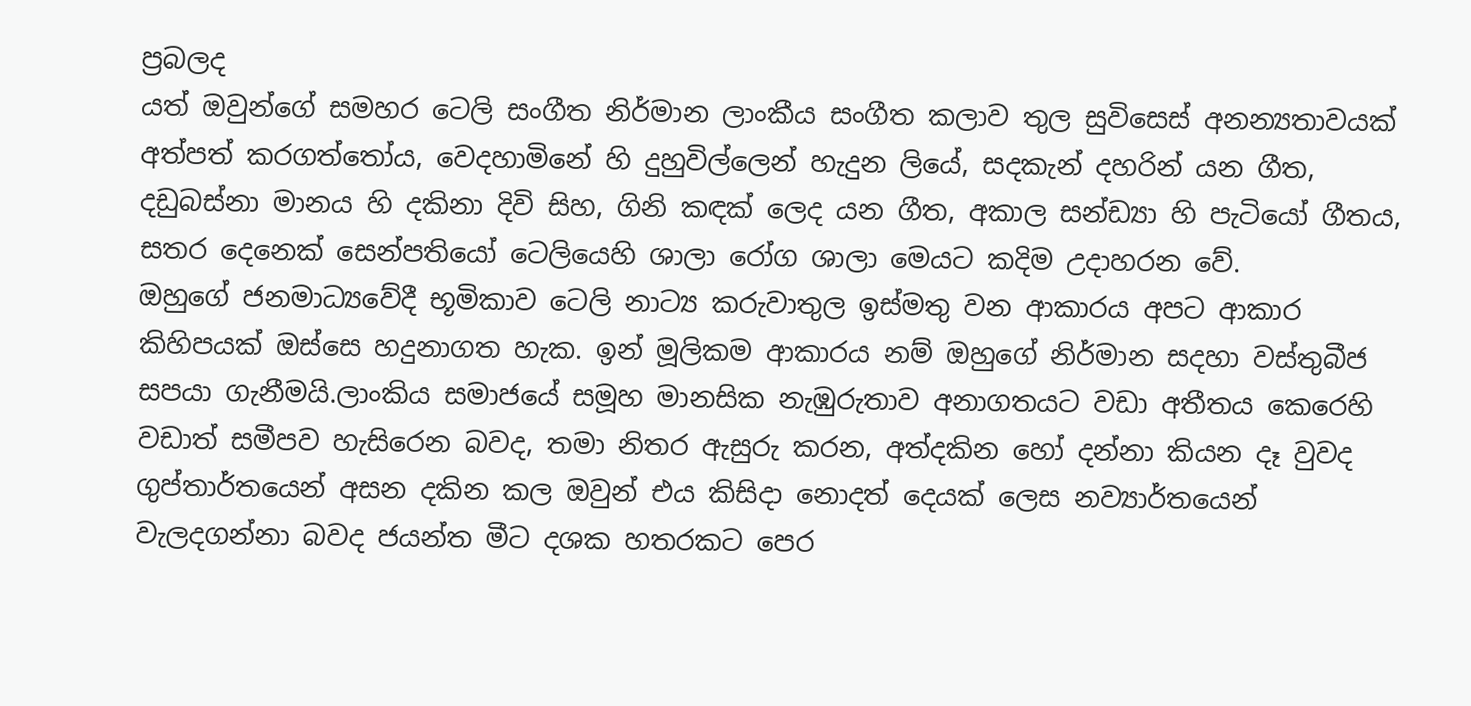ප්‍රබලද
යත් ඔවුන්ගේ සමහර ටෙලි සංගීත නිර්මාන ලාංකීය සංගීත කලාව තුල සුවිසෙස් අනන්‍යතාවයක් අත්පත් කරගත්තෝය, වෙදහාමිනේ හි දුහුවිල්ලෙන් හැදුන ලියේ, සදකැන් දහරින් යන ගීත, දඩුබස්නා මානය හි දකිනා දිවි සිහ, ගිනි කඳක් ලෙද යන ගීත, අකාල සන්ඩ්‍යා හි පැටියෝ ගීතය, සතර දෙනෙක් සෙන්පතියෝ ටෙලියෙහි ශාලා රෝග ශාලා මෙයට කදිම උදාහරන වේ.
ඔහුගේ ජනමාධ්‍යවේදී භූමිකාව ටෙලි නාට්‍ය කරුවාතුල ඉස්මතු වන ආකාරය අපට ආකාර කිහිපයක් ඔස්සෙ හදුනාගත හැක. ඉන් මූලිකම ආකාරය නම් ඔහුගේ නිර්මාන සදහා වස්තුබීජ සපයා ගැනීමයි.ලාංකිය සමාජයේ සමූහ මානසික නැඹුරුතාව අනාගතයට වඩා අතීතය කෙරෙහි වඩාත් සමීපව හැසිරෙන බවද, තමා නිතර ඇසුරු කරන, අත්දකින හෝ දන්නා කියන දෑ වුවද ගුප්තාර්තයෙන් අසන දකින කල ඔවුන් එය කිසිදා නොදත් දෙයක් ලෙස නව්‍යාර්තයෙන් වැලදගන්නා බවද ජයන්ත මීට දශක හතරකට පෙර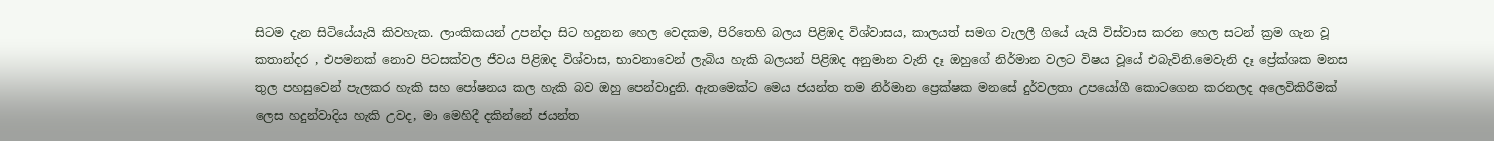සිටම දැන සිටියේයැයි කිවහැක. ලාංකිකයන් උපන්දා සිට හදුනන හෙල වෙදකම, පිරිතෙහි බලය පිළිඹද විශ්වාසය, කාලයත් සමග වැලලී ගියේ යැයි විස්වාස කරන හෙල සටන් ක්‍රම ගැන වූ කතාන්දර , එපමනක් නොව පිටසක්වල ජීවය පිළිඹද විශ්වාස, භාවනාවෙන් ලැබිය හැකි බලයන් පිළිඹද අනුමාන වැනි දෑ ඔහුගේ නිර්මාන වලට විෂය වූයේ එබැවිනි.මෙවැනි දෑ ප්‍රේක්ශක මනස තුල පහසුවෙන් පැලකර හැකි සහ පෝෂනය කල හැකි බව ඔහු පෙන්වාදුනි. ඇතමෙක්ට මෙය ජයන්ත තම නිර්මාන ප්‍රෙක්ෂක මනසේ දුර්වලතා උපයෝගී කොටගෙන කරනලද අලෙවිකිරීමක් ලෙස හදුන්වාදිය හැකි උවද, මා මෙහිදී දකින්නේ ජයන්ත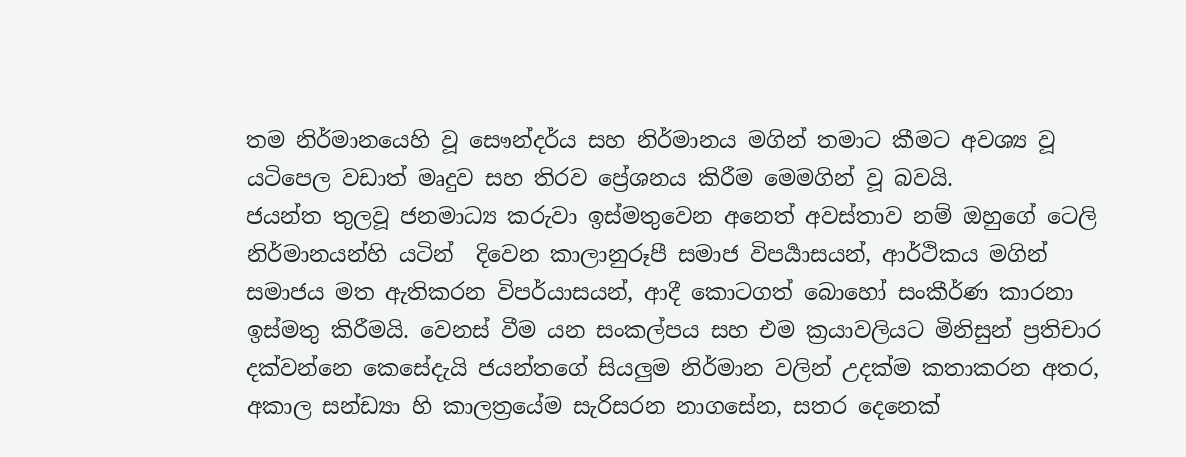තම නිර්මානයෙහි වූ සෞන්දර්ය සහ නිර්මානය මගින් තමාට කීමට අවශ්‍ය වූ යටිපෙල වඩාත් මෘදුව සහ තිරව ප්‍රේශනය කිරීම මෙමගින් වූ බවයි.
ජයන්ත තුලවූ ජනමාධ්‍ය කරුවා ඉස්මතුවෙන අනෙත් අවස්තාව නම් ඔහුගේ ටෙලි නිර්මානයන්හි යටින්  දිවෙන කාලානුරූපී සමාජ විපර්‍යාසයන්, ආර්ථිකය මගින් සමාජය මත ඇතිකරන විපර්යාසයන්, ආදී කොටගත් බොහෝ සංකීර්ණ කාරනා ඉස්මතු කිරීමයි. වෙනස් වීම යන සංකල්පය සහ එම ක්‍රයාවලියට මිනිසුන් ප්‍රතිචාර දක්වන්නෙ කෙසේදැයි ජයන්තගේ සියලුම නිර්මාන වලින් උදක්ම කතාකරන අතර, අකාල සන්ඩ්‍යා හි කාලත්‍රයේම සැරිසරන නාගසේන, සතර දෙනෙක්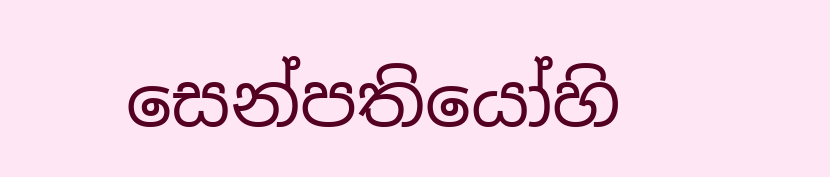සෙන්පතියෝහි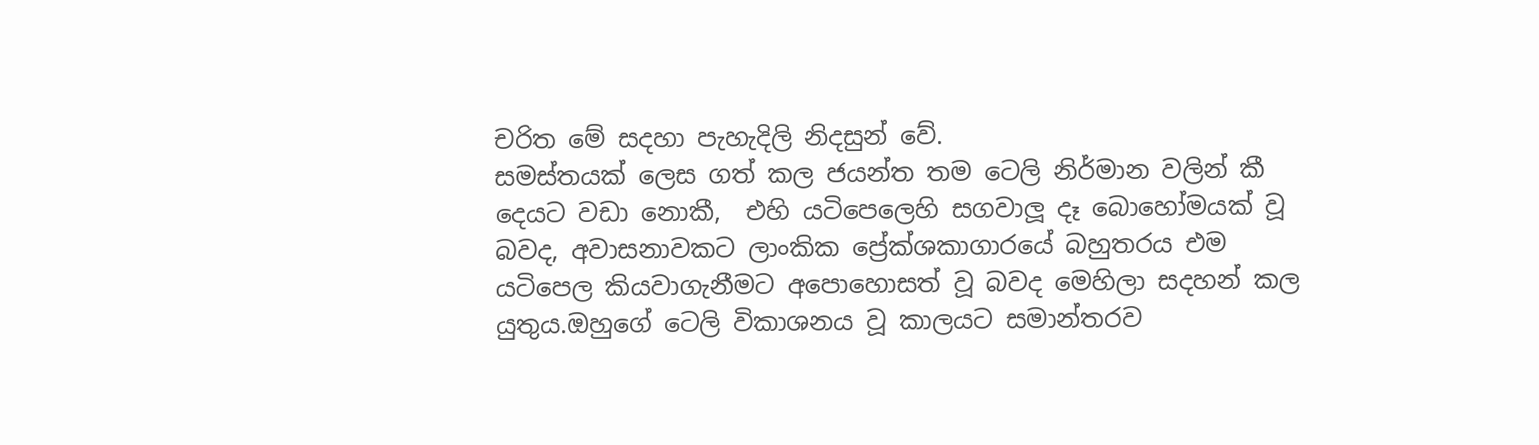චරිත මේ සදහා පැහැදිලි නිදසුන් වේ.
සමස්තයක් ලෙස ගත් කල ජයන්ත තම ටෙලි නිර්මාන වලින් කී දෙයට වඩා නොකී,  එහි යටිපෙලෙහි සගවාලූ දෑ බොහෝමයක් වූ බවද, අවාසනාවකට ලාංකික ප්‍රේක්ශකාගාරයේ බහුතරය එම යටිපෙල කියවාගැනීමට අපොහොසත් වූ බවද මෙහිලා සදහන් කල යුතුය.ඔහුගේ ටෙලි විකාශනය වූ කාලයට සමාන්තරව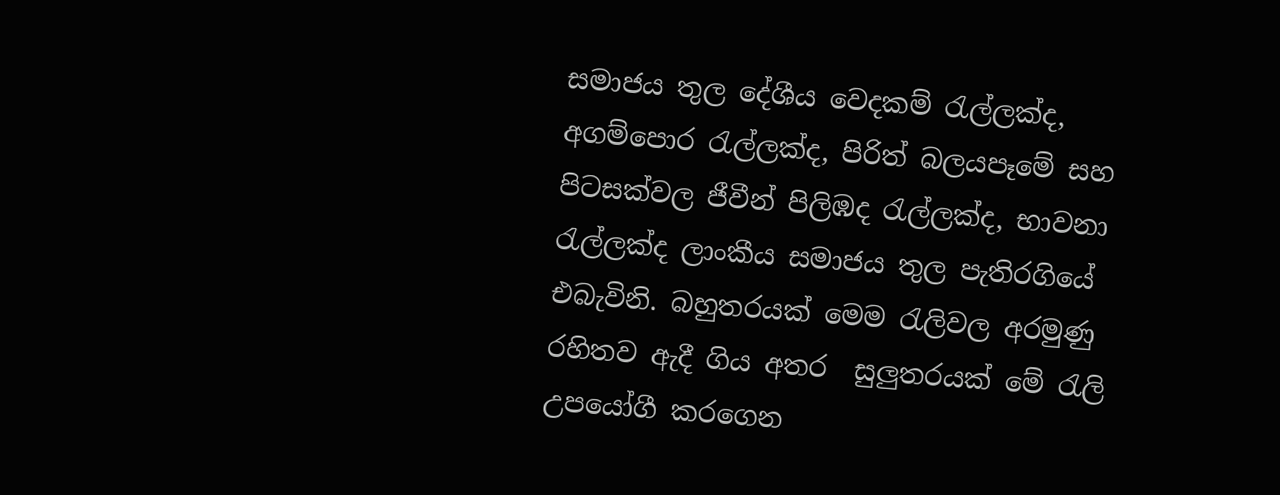සමාජය තුල දේශීය වෙදකම් රැල්ලක්ද, අගම්පොර රැල්ලක්ද, පිරිත් බලයපෑමේ සහ පිටසක්වල ජීවීන් පිලිඹද රැල්ලක්ද, භාවනා රැල්ලක්ද ලාංකීය සමාජය තුල පැතිරගියේ එබැවිනි. බහුතරයක් මෙම රැලිවල අරමුණු රහිතව ඇදී ගිය අතර  සුලුතරයක් මේ රැලි උපයෝගී කරගෙන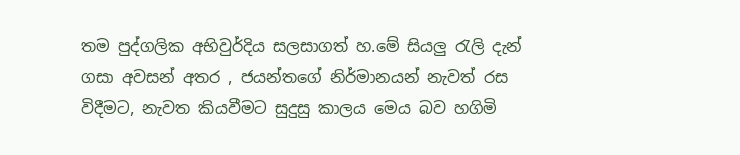තම පුද්ගලික අභිවුර්දිය සලසාගත් හ.මේ සියලු රැලි දැන් ගසා අවසන් අතර , ජයන්තගේ නිර්මානයන් නැවත් රස විදීමට, නැවත කියවීමට සුදුසු කාලය මෙය බව හගිමි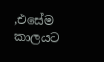,එසේම කාලයට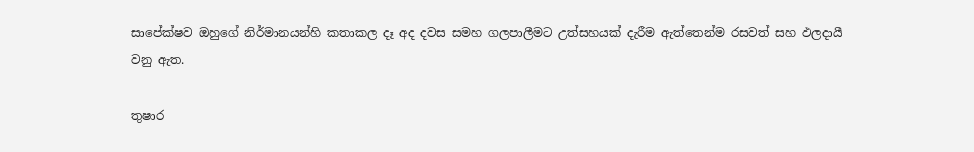සාපේක්ෂව ඔහුගේ නිර්මානයන්හි කතාකල දෑ අද දවස සමහ ගලපාලීමට උත්සහයක් දැරීම ඇත්තෙන්ම රසවත් සහ ඵලදායී වනු ඇත.

තුෂාර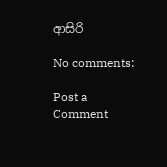ආසිරි

No comments:

Post a Comment